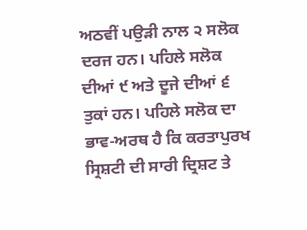ਅਠਵੀਂ ਪਉੜੀ ਨਾਲ ੨ ਸਲੋਕ ਦਰਜ ਹਨ। ਪਹਿਲੇ ਸਲੋਕ ਦੀਆਂ ੯ ਅਤੇ ਦੂਜੇ ਦੀਆਂ ੬ ਤੁਕਾਂ ਹਨ। ਪਹਿਲੇ ਸਲੋਕ ਦਾ ਭਾਵ-ਅਰਥ ਹੈ ਕਿ ਕਰਤਾਪੁਰਖ ਸ੍ਰਿਸ਼ਟੀ ਦੀ ਸਾਰੀ ਦ੍ਰਿਸ਼ਟ ਤੇ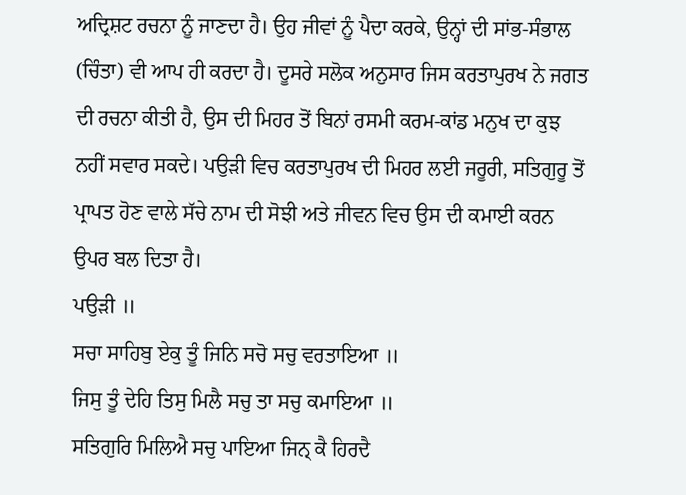ਅਦ੍ਰਿਸ਼ਟ ਰਚਨਾ ਨੂੰ ਜਾਣਦਾ ਹੈ। ਉਹ ਜੀਵਾਂ ਨੂੰ ਪੈਦਾ ਕਰਕੇ, ਉਨ੍ਹਾਂ ਦੀ ਸਾਂਭ-ਸੰਭਾਲ (ਚਿੰਤਾ) ਵੀ ਆਪ ਹੀ ਕਰਦਾ ਹੈ। ਦੂਸਰੇ ਸਲੋਕ ਅਨੁਸਾਰ ਜਿਸ ਕਰਤਾਪੁਰਖ ਨੇ ਜਗਤ ਦੀ ਰਚਨਾ ਕੀਤੀ ਹੈ, ਉਸ ਦੀ ਮਿਹਰ ਤੋਂ ਬਿਨਾਂ ਰਸਮੀ ਕਰਮ-ਕਾਂਡ ਮਨੁਖ ਦਾ ਕੁਝ ਨਹੀਂ ਸਵਾਰ ਸਕਦੇ। ਪਉੜੀ ਵਿਚ ਕਰਤਾਪੁਰਖ ਦੀ ਮਿਹਰ ਲਈ ਜਰੂਰੀ, ਸਤਿਗੁਰੂ ਤੋਂ ਪ੍ਰਾਪਤ ਹੋਣ ਵਾਲੇ ਸੱਚੇ ਨਾਮ ਦੀ ਸੋਝੀ ਅਤੇ ਜੀਵਨ ਵਿਚ ਉਸ ਦੀ ਕਮਾਈ ਕਰਨ ਉਪਰ ਬਲ ਦਿਤਾ ਹੈ।
ਪਉੜੀ ॥
ਸਚਾ ਸਾਹਿਬੁ ਏਕੁ ਤੂੰ ਜਿਨਿ ਸਚੋ ਸਚੁ ਵਰਤਾਇਆ ॥
ਜਿਸੁ ਤੂੰ ਦੇਹਿ ਤਿਸੁ ਮਿਲੈ ਸਚੁ ਤਾ ਸਚੁ ਕਮਾਇਆ ॥
ਸਤਿਗੁਰਿ ਮਿਲਿਐ ਸਚੁ ਪਾਇਆ ਜਿਨ੍ ਕੈ ਹਿਰਦੈ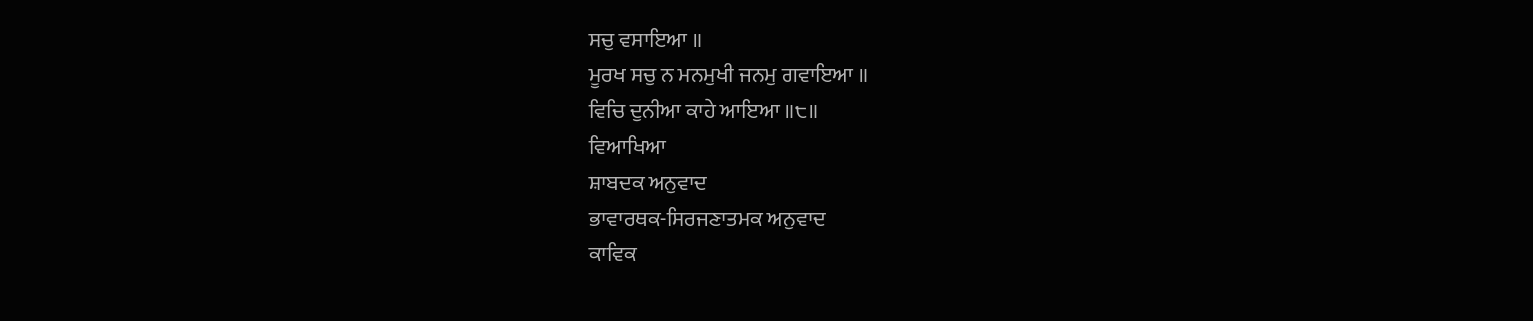ਸਚੁ ਵਸਾਇਆ ॥
ਮੂਰਖ ਸਚੁ ਨ ਮਨਮੁਖੀ ਜਨਮੁ ਗਵਾਇਆ ॥
ਵਿਚਿ ਦੁਨੀਆ ਕਾਹੇ ਆਇਆ ॥੮॥
ਵਿਆਖਿਆ
ਸ਼ਾਬਦਕ ਅਨੁਵਾਦ
ਭਾਵਾਰਥਕ-ਸਿਰਜਣਾਤਮਕ ਅਨੁਵਾਦ
ਕਾਵਿਕ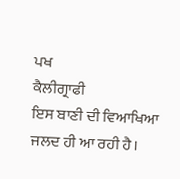ਪਖ
ਕੈਲੀਗ੍ਰਾਫੀ
ਇਸ ਬਾਣੀ ਦੀ ਵਿਆਖਿਆ ਜਲਦ ਹੀ ਆ ਰਹੀ ਹੈ।